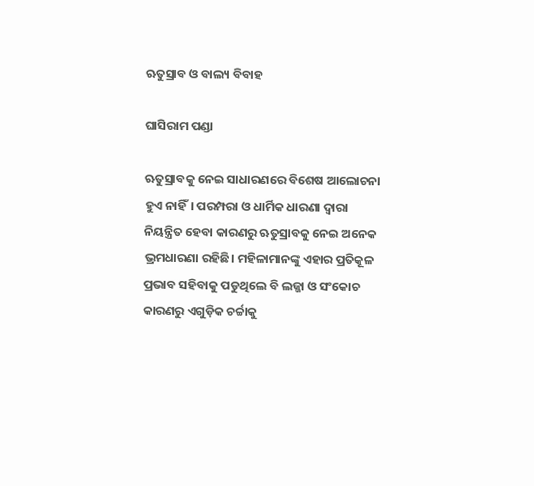ଋତୁସ୍ରାବ ଓ ବାଲ୍ୟ ବିବାହ

ଘାସିରାମ ପଣ୍ଡା

ଋତୁସ୍ରାବକୁ ନେଇ ସାଧାରଣରେ ବିଶେଷ ଆଲୋଚନା ହୁଏ ନାହିଁ। ପରମ୍ପରା ଓ ଧାର୍ମିକ ଧାରଣା ଦ୍ୱାରା ନିୟନ୍ତ୍ରିତ ହେବା କାରଣରୁ ଋତୁସ୍ରାବକୁ ନେଇ ଅନେକ ଭ୍ରମଧାରଣା ରହିଛି। ମହିଳାମାନଙ୍କୁ ଏହାର ପ୍ରତିକୂଳ ପ୍ରଭାବ ସହିବାକୁ ପଡୁଥିଲେ ବି ଲଜ୍ଜା ଓ ସଂକୋଚ କାରଣରୁ ଏଗୁଡ଼ିକ ଚର୍ଚ୍ଚାକୁ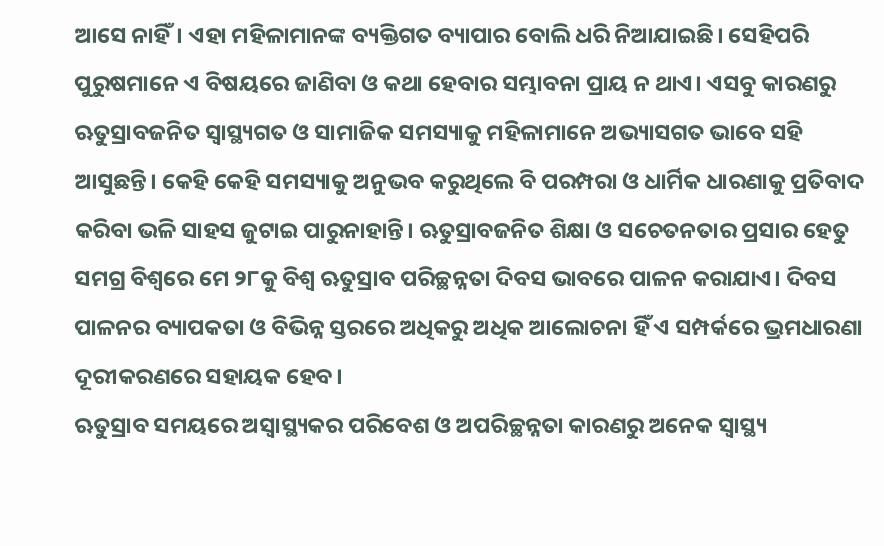ଆସେ ନାହିଁ। ଏହା ମହିଳାମାନଙ୍କ ବ୍ୟକ୍ତିଗତ ବ୍ୟାପାର ବୋଲି ଧରି ନିଆଯାଇଛି। ସେହିପରି ପୁରୁଷମାନେ ଏ ବିଷୟରେ ଜାଣିବା ଓ କଥା ହେବାର ସମ୍ଭାବନା ପ୍ରାୟ ନ ଥାଏ। ଏସବୁ କାରଣରୁ ଋତୁସ୍ରାବଜନିତ ସ୍ବାସ୍ଥ୍ୟଗତ ଓ ସାମାଜିକ ସମସ୍ୟାକୁ ମହିଳାମାନେ ଅଭ୍ୟାସଗତ ଭାବେ ସହି ଆସୁଛନ୍ତି। କେହି କେହି ସମସ୍ୟାକୁ ଅନୁଭବ କରୁଥିଲେ ବି ପରମ୍ପରା ଓ ଧାର୍ମିକ ଧାରଣାକୁ ପ୍ରତିବାଦ କରିବା ଭଳି ସାହସ ଜୁଟାଇ ପାରୁନାହାନ୍ତି। ଋତୁସ୍ରାବଜନିତ ଶିକ୍ଷା ଓ ସଚେତନତାର ପ୍ରସାର ହେତୁ ସମଗ୍ର ବିଶ୍ୱରେ ମେ ୨୮କୁ ବିଶ୍ୱ ଋତୁସ୍ରାବ ପରିଚ୍ଛନ୍ନତା ଦିବସ ଭାବରେ ପାଳନ କରାଯାଏ। ଦିବସ ପାଳନର ବ୍ୟାପକତା ଓ ବିଭିନ୍ନ ସ୍ତରରେ ଅଧିକରୁ ଅଧିକ ଆଲୋଚନା ହିଁ ଏ ସମ୍ପର୍କରେ ଭ୍ରମଧାରଣା ଦୂରୀକରଣରେ ସହାୟକ ହେବ।
ଋତୁସ୍ରାବ ସମୟରେ ଅସ୍ବାସ୍ଥ୍ୟକର ପରିବେଶ ଓ ଅପରିଚ୍ଛନ୍ନତା କାରଣରୁ ଅନେକ ସ୍ବାସ୍ଥ୍ୟ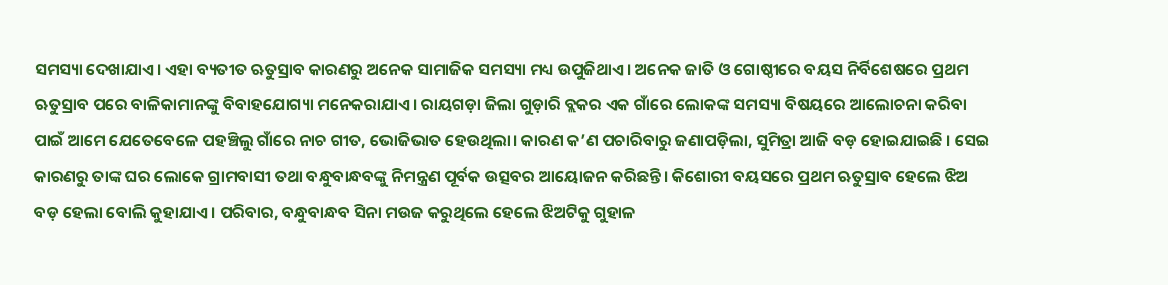ସମସ୍ୟା ଦେଖାଯାଏ। ଏହା ବ୍ୟତୀତ ଋତୁସ୍ରାବ କାରଣରୁ ଅନେକ ସାମାଜିକ ସମସ୍ୟା ମଧ୍ୟ ଉପୁଜିଥାଏ। ଅନେକ ଜାତି ଓ ଗୋଷ୍ଠୀରେ ବୟସ ନିର୍ବିଶେଷରେ ପ୍ରଥମ ଋତୁସ୍ରାବ ପରେ ବାଳିକାମାନଙ୍କୁ ବିବାହଯୋଗ୍ୟା ମନେକରାଯାଏ। ରାୟଗଡ଼ା ଜିଲା ଗୁଡ଼ାରି ବ୍ଲକର ଏକ ଗାଁରେ ଲୋକଙ୍କ ସମସ୍ୟା ବିଷୟରେ ଆଲୋଚନା କରିବା ପାଇଁ ଆମେ ଯେତେବେଳେ ପହଞ୍ଚିଲୁ ଗାଁରେ ନାଚ ଗୀତ, ଭୋଜିଭାତ ହେଉଥିଲା। କାରଣ କ’ଣ ପଚାରିବାରୁ ଜଣାପଡ଼ିଲା, ସୁମିତ୍ରା ଆଜି ବଡ଼ ହୋଇଯାଇଛି । ସେଇ କାରଣରୁ ତାଙ୍କ ଘର ଲୋକେ ଗ୍ରାମବାସୀ ତଥା ବନ୍ଧୁବାନ୍ଧବଙ୍କୁ ନିମନ୍ତ୍ରଣ ପୂର୍ବକ ଉତ୍ସବର ଆୟୋଜନ କରିଛନ୍ତି। କିଶୋରୀ ବୟସରେ ପ୍ରଥମ ଋତୁସ୍ରାବ ହେଲେ ଝିଅ ବଡ଼ ହେଲା ବୋଲି କୁହାଯାଏ। ପରିବାର, ବନ୍ଧୁବାନ୍ଧବ ସିନା ମଉଜ କରୁଥିଲେ ହେଲେ ଝିଅଟିକୁ ଗୁହାଳ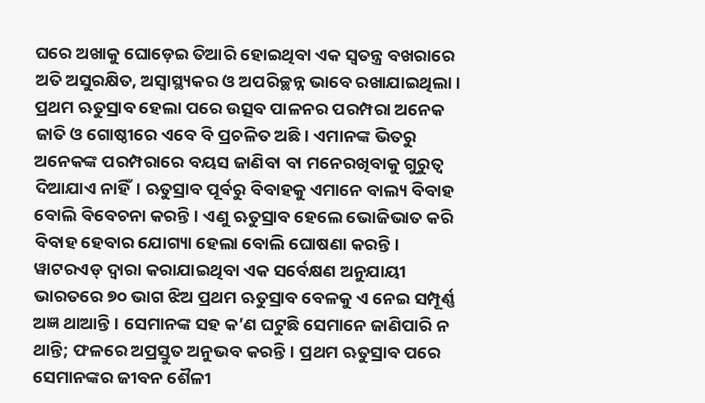ଘରେ ଅଖାକୁ ଘୋଡ଼େଇ ତିଆରି ହୋଇଥିବା ଏକ ସ୍ବତନ୍ତ୍ର ବଖରାରେ ଅତି ଅସୁରକ୍ଷିତ, ଅସ୍ବାସ୍ଥ୍ୟକର ଓ ଅପରିଚ୍ଛନ୍ନ ଭାବେ ରଖାଯାଇଥିଲା। ପ୍ରଥମ ଋତୁସ୍ରାବ ହେଲା ପରେ ଉତ୍ସବ ପାଳନର ପରମ୍ପରା ଅନେକ ଜାତି ଓ ଗୋଷ୍ଠୀରେ ଏବେ ବି ପ୍ରଚଳିତ ଅଛି। ଏମାନଙ୍କ ଭିତରୁ ଅନେକଙ୍କ ପରମ୍ପରାରେ ବୟସ ଜାଣିବା ବା ମନେରଖିବାକୁ ଗୁରୁତ୍ୱ ଦିଆଯାଏ ନାହିଁ। ଋତୁସ୍ରାବ ପୂର୍ବରୁ ବିବାହକୁ ଏମାନେ ବାଲ୍ୟ ବିବାହ ବୋଲି ବିବେଚନା କରନ୍ତି। ଏଣୁ ଋତୁସ୍ରାବ ହେଲେ ଭୋଜିଭାତ କରି ବିବାହ ହେବାର ଯୋଗ୍ୟା ହେଲା ବୋଲି ଘୋଷଣା କରନ୍ତି।
ୱାଟରଏଡ୍‌ ଦ୍ୱାରା କରାଯାଇଥିବା ଏକ ସର୍ବେକ୍ଷଣ ଅନୁଯାୟୀ ଭାରତରେ ୭୦ ଭାଗ ଝିଅ ପ୍ରଥମ ଋତୁସ୍ରାବ ବେଳକୁ ଏ ନେଇ ସମ୍ପୂର୍ଣ୍ଣ ଅଜ୍ଞ ଥାଆନ୍ତି। ସେମାନଙ୍କ ସହ କ’ଣ ଘଟୁଛି ସେମାନେ ଜାଣିପାରି ନ ଥାନ୍ତି; ଫଳରେ ଅପ୍ରସ୍ତୁତ ଅନୁଭବ କରନ୍ତି। ପ୍ରଥମ ଋତୁସ୍ରାବ ପରେ ସେମାନଙ୍କର ଜୀବନ ଶୈଳୀ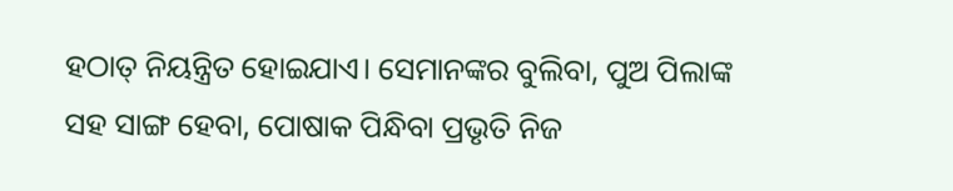ହଠାତ୍‌ ନିୟନ୍ତ୍ରିତ ହୋଇଯାଏ। ସେମାନଙ୍କର ବୁଲିବା, ପୁଅ ପିଲାଙ୍କ ସହ ସାଙ୍ଗ ହେବା, ପୋଷାକ ପିନ୍ଧିବା ପ୍ରଭୃତି ନିଜ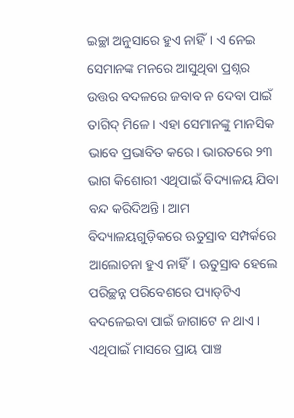ଇଚ୍ଛା ଅନୁସାରେ ହୁଏ ନାହିଁ। ଏ ନେଇ ସେମାନଙ୍କ ମନରେ ଆସୁଥିବା ପ୍ରଶ୍ନର ଉତ୍ତର ବଦଳରେ ଜବାବ ନ ଦେବା ପାଇଁ ତାଗିଦ୍‌ ମିଳେ। ଏହା ସେମାନଙ୍କୁ ମାନସିକ ଭାବେ ପ୍ରଭାବିତ କରେ। ଭାରତରେ ୨୩ ଭାଗ କିଶୋରୀ ଏଥିପାଇଁ ବିଦ୍ୟାଳୟ ଯିବା ବନ୍ଦ କରିଦିଅନ୍ତି। ଆମ ବିଦ୍ୟାଳୟଗୁଡ଼ିକରେ ଋତୁସ୍ରାବ ସମ୍ପର୍କରେ ଆଲୋଚନା ହୁଏ ନାହିଁ। ଋତୁସ୍ରାବ ହେଲେ ପରିଚ୍ଛନ୍ନ ପରିବେଶରେ ପ୍ୟାଡ୍‌ଟିଏ ବଦଳେଇବା ପାଇଁ ଜାଗାଟେ ନ ଥାଏ। ଏଥିପାଇଁ ମାସରେ ପ୍ରାୟ ପାଞ୍ଚ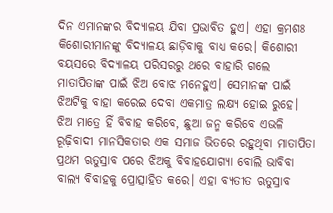ଦିନ ଏମାନଙ୍କର ବିଦ୍ୟାଳୟ ଯିବା ପ୍ରଭାବିତ ହୁଏ। ଏହା କ୍ରମଶଃ କିଶୋରୀମାନଙ୍କୁ ବିଦ୍ୟାଳୟ ଛାଡ଼ିବାକୁ ବାଧ୍ୟ କରେ। କିଶୋରୀ ବୟସରେ ବିଦ୍ୟାଳୟ ପରିସରରୁ ଥରେ ବାହାରି ଗଲେ ମାତାପିତାଙ୍କ ପାଇଁ ଝିଅ ବୋଝ ମନେହୁଏ। ସେମାନଙ୍କ ପାଇଁ ଝିଅଟିକୁ ବାହା କରେଇ ଦେବା ଏକମାତ୍ର ଲକ୍ଷ୍ୟ ହୋଇ ରୁହେ। ଝିଅ ମାତ୍ରେ ହିଁ ବିବାହ କରିବେ, ଛୁଆ ଜନ୍ମ କରିବେ ଏଭଳି ରୂଢ଼ିବାଦୀ ମାନସିକତାର ଏକ ସମାଜ ଭିତରେ ରହୁଥିବା ମାତାପିତା ପ୍ରଥମ ଋତୁସ୍ରାବ ପରେ ଝିଅକୁ ବିବାହଯୋଗ୍ୟା ବୋଲି ଭାବିବା ବାଲ୍ୟ ବିବାହକୁ ପ୍ରୋତ୍ସାହିତ କରେ। ଏହା ବ୍ୟତୀତ ଋତୁସ୍ରାବ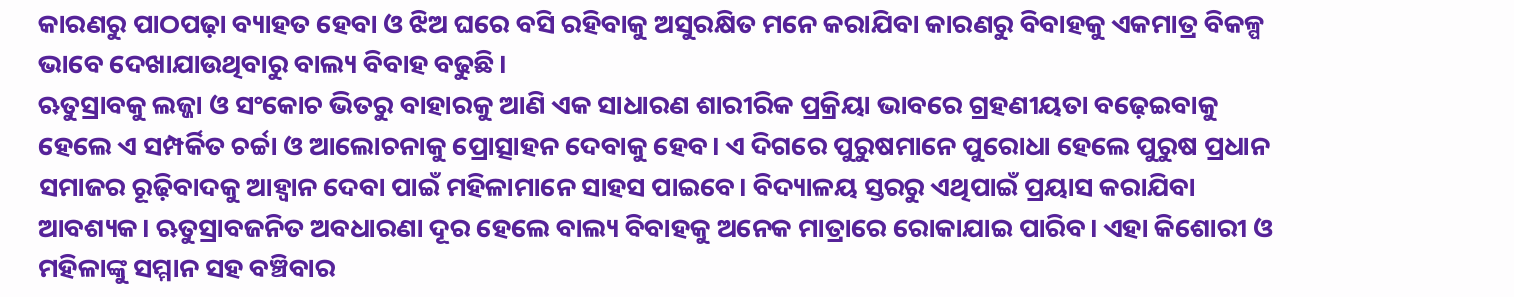କାରଣରୁ ପାଠପଢ଼ା ବ୍ୟାହତ ହେବା ଓ ଝିଅ ଘରେ ବସି ରହିବାକୁ ଅସୁରକ୍ଷିତ ମନେ କରାଯିବା କାରଣରୁ ବିବାହକୁ ଏକମାତ୍ର ବିକଳ୍ପ ଭାବେ ଦେଖାଯାଉଥିବାରୁ ବାଲ୍ୟ ବିବାହ ବଢୁଛି।
ଋତୁସ୍ରାବକୁ ଲଜ୍ଜା ଓ ସଂକୋଚ ଭିତରୁ ବାହାରକୁ ଆଣି ଏକ ସାଧାରଣ ଶାରୀରିକ ପ୍ରକ୍ରିୟା ଭାବରେ ଗ୍ରହଣୀୟତା ବଢ଼େଇବାକୁ ହେଲେ ଏ ସମ୍ପର୍କିତ ଚର୍ଚ୍ଚା ଓ ଆଲୋଚନାକୁ ପ୍ରୋତ୍ସାହନ ଦେବାକୁ ହେବ। ଏ ଦିଗରେ ପୁରୁଷମାନେ ପୁରୋଧା ହେଲେ ପୁରୁଷ ପ୍ରଧାନ ସମାଜର ରୂଢ଼ିବାଦକୁ ଆହ୍ବାନ ଦେବା ପାଇଁ ମହିଳାମାନେ ସାହସ ପାଇବେ। ବିଦ୍ୟାଳୟ ସ୍ତରରୁ ଏଥିପାଇଁ ପ୍ରୟାସ କରାଯିବା ଆବଶ୍ୟକ। ଋତୁସ୍ରାବଜନିତ ଅବଧାରଣା ଦୂର ହେଲେ ବାଲ୍ୟ ବିବାହକୁ ଅନେକ ମାତ୍ରାରେ ରୋକାଯାଇ ପାରିବ। ଏହା କିଶୋରୀ ଓ ମହିଳାଙ୍କୁ ସମ୍ମାନ ସହ ବଞ୍ଚିବାର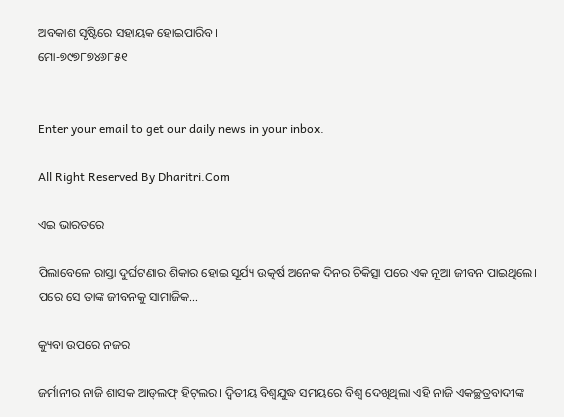ଅବକାଶ ସୃଷ୍ଟିରେ ସହାୟକ ହୋଇପାରିବ।
ମୋ-୭୯୭୮୭୪୬୮୫୧


Enter your email to get our daily news in your inbox.

All Right Reserved By Dharitri.Com

ଏଇ ଭାରତରେ

ପିଲାବେଳେ ରାସ୍ତା ଦୁର୍ଘଟଣାର ଶିକାର ହୋଇ ସୂର୍ଯ୍ୟ ଉତ୍କର୍ଷ ଅନେକ ଦିନର ଚିକିତ୍ସା ପରେ ଏକ ନୂଆ ଜୀବନ ପାଇଥିଲେ। ପରେ ସେ ତାଙ୍କ ଜୀବନକୁ ସାମାଜିକ…

କ୍ୟୁବା ଉପରେ ନଜର

ଜର୍ମାନୀର ନାଜି ଶାସକ ଆଡ୍‌ଲଫ୍‌ ହିଟ୍‌ଲର। ଦ୍ବିତୀୟ ବିଶ୍ବଯୁଦ୍ଧ ସମୟରେ ବିଶ୍ବ ଦେଖିଥିଲା ଏହି ନାଜି ଏକଚ୍ଛତ୍ରବାଦୀଙ୍କ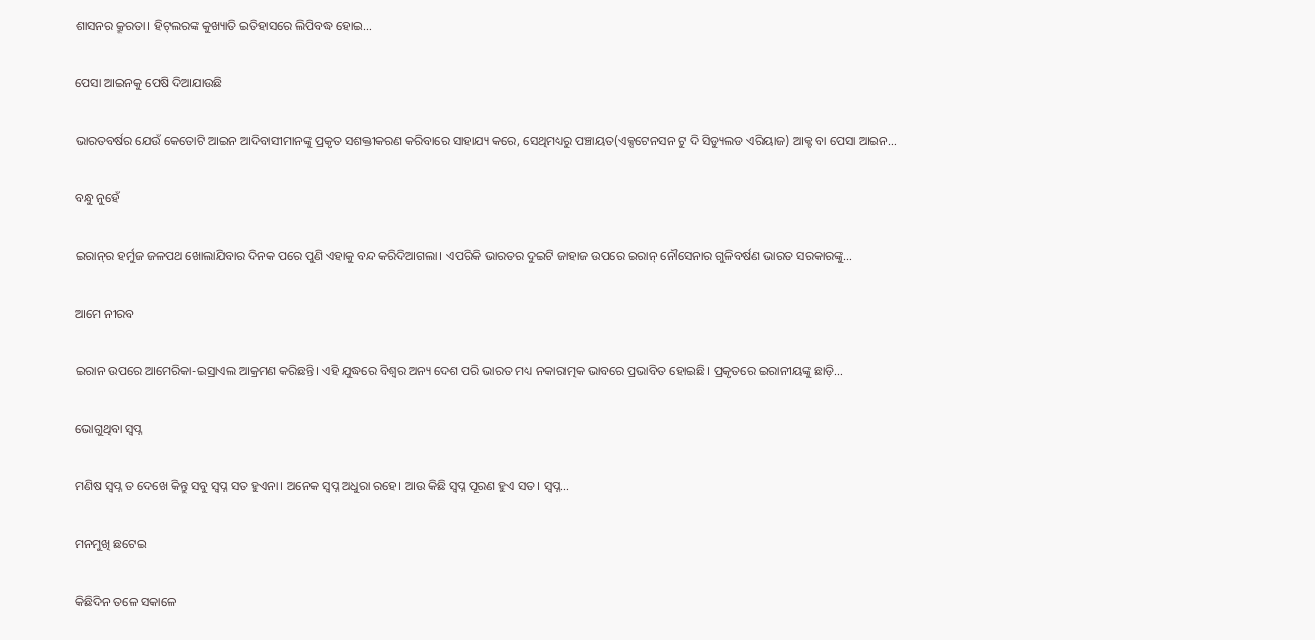ଶାସନର କ୍ରୂରତା। ହିଟ୍‌ଲରଙ୍କ କୁଖ୍ୟାତି ଇତିହାସରେ ଲିପିବଦ୍ଧ ହୋଇ…

ପେସା ଆଇନକୁ ପେଷି ଦିଆଯାଉଛି

ଭାରତବର୍ଷର ଯେଉଁ କେତୋଟି ଆଇନ ଆଦିବାସୀମାନଙ୍କୁ ପ୍ରକୃତ ସଶକ୍ତୀକରଣ କରିବାରେ ସାହାଯ୍ୟ କରେ, ସେଥିମଧ୍ୟରୁ ପଞ୍ଚାୟତ(ଏକ୍ସଟେନସନ ଟୁ ଦି ସିଡ୍ୟୁଲଡ ଏରିୟାଜ) ଆକ୍ଟ ବା ପେସା ଆଇନ…

ବନ୍ଧୁ ନୁହେଁ

ଇରାନ୍‌ର ହର୍ମୁଜ ଜଳପଥ ଖୋଲାଯିବାର ଦିନକ ପରେ ପୁଣି ଏହାକୁ ବନ୍ଦ କରିଦିଆଗଲା। ଏପରିକି ଭାରତର ଦୁଇଟି ଜାହାଜ ଉପରେ ଇରାନ୍‌ ନୌସେନାର ଗୁଳିବର୍ଷଣ ଭାରତ ସରକାରଙ୍କୁ…

ଆମେ ନୀରବ

ଇରାନ ଉପରେ ଆମେରିକା-ଇସ୍ରାଏଲ ଆକ୍ରମଣ କରିଛନ୍ତି। ଏହି ଯୁଦ୍ଧରେ ବିଶ୍ୱର ଅନ୍ୟ ଦେଶ ପରି ଭାରତ ମଧ୍ୟ ନକାରାତ୍ମକ ଭାବରେ ପ୍ରଭାବିତ ହୋଇଛି। ପ୍ରକୃତରେ ଇରାନୀୟଙ୍କୁ ଛାଡ଼ି…

ଭୋଗୁଥିବା ସ୍ବପ୍ନ

ମଣିଷ ସ୍ବପ୍ନ ତ ଦେଖେ କିନ୍ତୁ ସବୁ ସ୍ବପ୍ନ ସତ ହୁଏନା। ଅନେକ ସ୍ବପ୍ନ ଅଧୁରା ରହେ। ଆଉ କିଛି ସ୍ବପ୍ନ ପୂରଣ ହୁଏ ସତ। ସ୍ବପ୍ନ…

ମନମୁଖି ଛଟେଇ

କିଛିଦିନ ତଳେ ସକାଳେ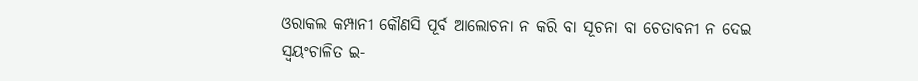ଓରାକଲ କମ୍ପାନୀ କୌଣସି ପୂର୍ବ ଆଲୋଚନା ନ କରି ବା ସୂଚନା ବା ଚେତାବନୀ ନ ଦେଇ ସ୍ବୟଂଚାଳିତ ଇ-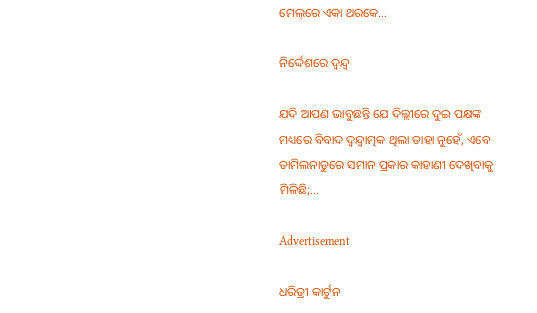ମେଲ୍‌ରେ ଏକା ଥରକେ…

ନିର୍ଦ୍ଦେଶରେ ଦ୍ୱନ୍ଦ୍ୱ

ଯଦି ଆପଣ ଭାବୁଛନ୍ତି ଯେ ଦିଲ୍ଲୀରେ ଦୁଇ ପକ୍ଷଙ୍କ ମଧ୍ୟରେ ବିବାଦ ଦ୍ୱନ୍ଦ୍ୱାତ୍ମକ ଥିଲା ତାହା ନୁହେଁ, ଏବେ ତାମିଲନାଡୁରେ ସମାନ ପ୍ରକାର କାହାଣୀ ଦେଖିବାକୁ ମିଳିଛି;…

Advertisement

ଧରିତ୍ରୀ କାର୍ଟୁନ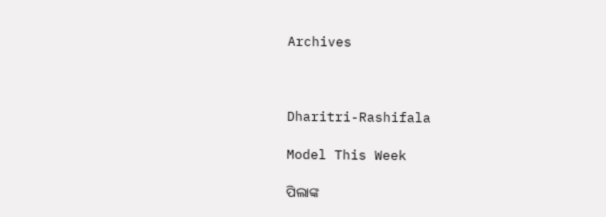Archives



Dharitri-Rashifala

Model This Week

ପିଲାଙ୍କ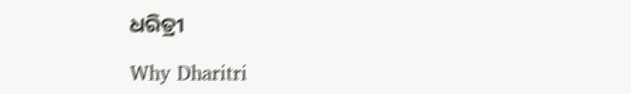ଧରିତ୍ରୀ

Why Dharitri